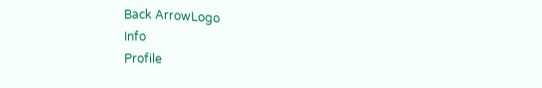Back ArrowLogo
Info
Profile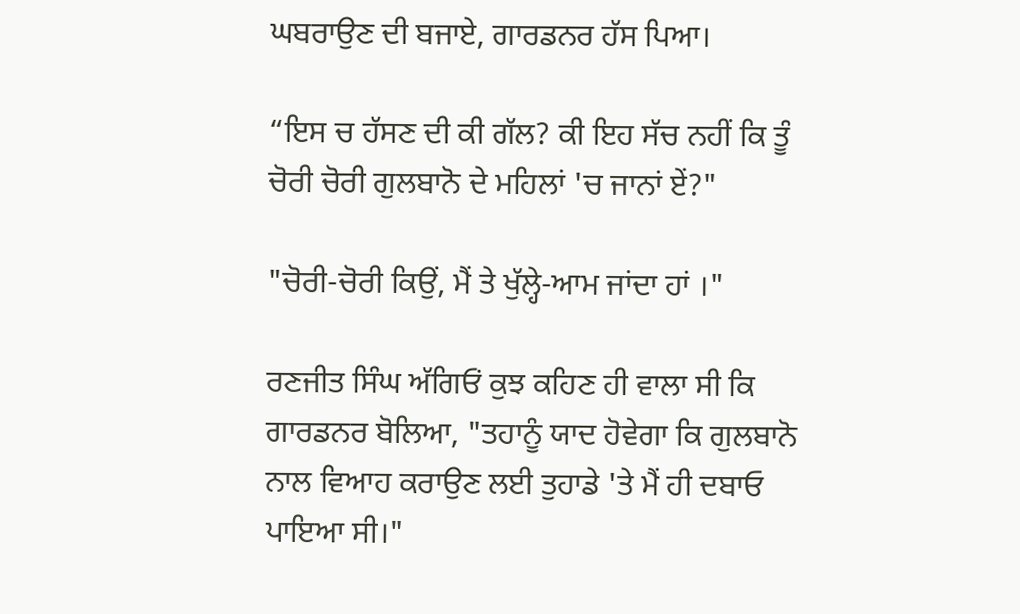ਘਬਰਾਉਣ ਦੀ ਬਜਾਏ, ਗਾਰਡਨਰ ਹੱਸ ਪਿਆ।

“ਇਸ ਚ ਹੱਸਣ ਦੀ ਕੀ ਗੱਲ? ਕੀ ਇਹ ਸੱਚ ਨਹੀਂ ਕਿ ਤੂੰ ਚੋਰੀ ਚੋਰੀ ਗੁਲਬਾਨੋ ਦੇ ਮਹਿਲਾਂ 'ਚ ਜਾਨਾਂ ਏਂ?"

"ਚੋਰੀ-ਚੋਰੀ ਕਿਉਂ, ਮੈਂ ਤੇ ਖੁੱਲ੍ਹੇ-ਆਮ ਜਾਂਦਾ ਹਾਂ ।"

ਰਣਜੀਤ ਸਿੰਘ ਅੱਗਿਓਂ ਕੁਝ ਕਹਿਣ ਹੀ ਵਾਲਾ ਸੀ ਕਿ ਗਾਰਡਨਰ ਬੋਲਿਆ, "ਤਹਾਨੂੰ ਯਾਦ ਹੋਵੇਗਾ ਕਿ ਗੁਲਬਾਨੋ ਨਾਲ ਵਿਆਹ ਕਰਾਉਣ ਲਈ ਤੁਹਾਡੇ 'ਤੇ ਮੈਂ ਹੀ ਦਬਾਓ ਪਾਇਆ ਸੀ।"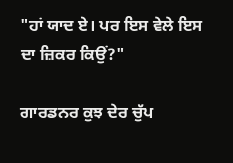"ਹਾਂ ਯਾਦ ਏ। ਪਰ ਇਸ ਵੇਲੇ ਇਸ ਦਾ ਜ਼ਿਕਰ ਕਿਉਂ?"

ਗਾਰਡਨਰ ਕੁਝ ਦੇਰ ਚੁੱਪ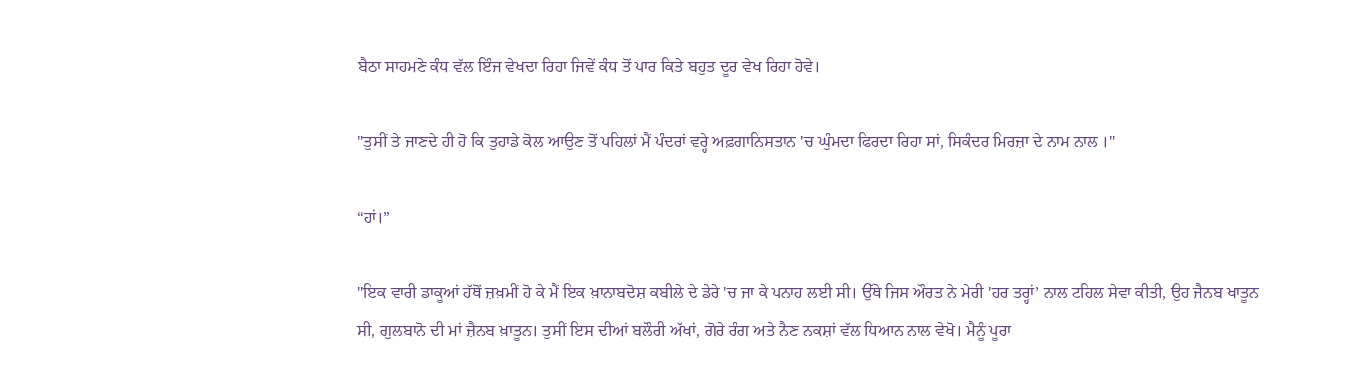ਬੈਠਾ ਸਾਹਮਣੇ ਕੰਧ ਵੱਲ ਇੰਜ ਵੇਖਦਾ ਰਿਹਾ ਜਿਵੇਂ ਕੰਧ ਤੋਂ ਪਾਰ ਕਿਤੇ ਬਹੁਤ ਦੂਰ ਵੇਖ ਰਿਹਾ ਹੋਵੇ।

"ਤੁਸੀਂ ਤੇ ਜਾਣਦੇ ਹੀ ਹੋ ਕਿ ਤੁਹਾਡੇ ਕੋਲ ਆਉਣ ਤੋਂ ਪਹਿਲਾਂ ਮੈਂ ਪੰਦਰਾਂ ਵਰ੍ਹੇ ਅਫ਼ਗਾਨਿਸਤਾਨ 'ਚ ਘੁੰਮਦਾ ਫਿਰਦਾ ਰਿਹਾ ਸਾਂ, ਸਿਕੰਦਰ ਮਿਰਜ਼ਾ ਦੇ ਨਾਮ ਨਾਲ ।"

“ਹਾਂ।”

"ਇਕ ਵਾਰੀ ਡਾਕੂਆਂ ਹੱਥੋਂ ਜ਼ਖ਼ਮੀਂ ਹੋ ਕੇ ਮੈਂ ਇਕ ਖ਼ਾਨਾਬਦੋਸ਼ ਕਬੀਲੇ ਦੇ ਡੇਰੇ 'ਚ ਜਾ ਕੇ ਪਨਾਹ ਲਈ ਸੀ। ਉੱਥੇ ਜਿਸ ਔਰਤ ਨੇ ਮੇਰੀ 'ਹਰ ਤਰ੍ਹਾਂ’ ਨਾਲ ਟਹਿਲ ਸੇਵਾ ਕੀਤੀ, ਉਹ ਜੈਨਬ ਖਾਤੂਨ ਸੀ, ਗੁਲਬਾਨੋ ਦੀ ਮਾਂ ਜ਼ੈਨਬ ਖ਼ਾਤੂਨ। ਤੁਸੀਂ ਇਸ ਦੀਆਂ ਬਲੌਰੀ ਅੱਖਾਂ, ਗੋਰੇ ਰੰਗ ਅਤੇ ਨੈਣ ਨਕਸ਼ਾਂ ਵੱਲ ਧਿਆਨ ਨਾਲ ਵੇਖੋ। ਮੈਨੂੰ ਪੂਰਾ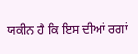ਯਕੀਨ ਹੈ ਕਿ ਇਸ ਦੀਆਂ ਰਗਾਂ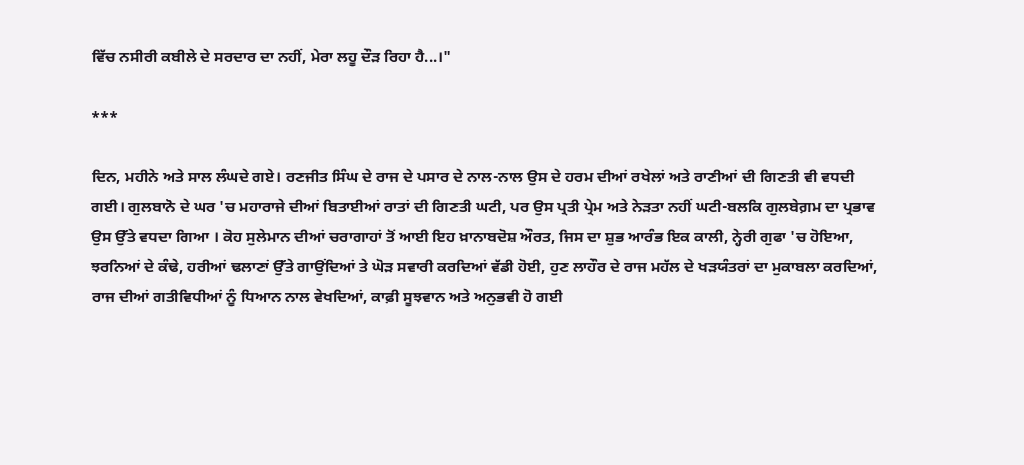ਵਿੱਚ ਨਸੀਰੀ ਕਬੀਲੇ ਦੇ ਸਰਦਾਰ ਦਾ ਨਹੀਂ, ਮੇਰਾ ਲਹੂ ਦੌੜ ਰਿਹਾ ਹੈ...।"

***

ਦਿਨ, ਮਹੀਨੇ ਅਤੇ ਸਾਲ ਲੰਘਦੇ ਗਏ। ਰਣਜੀਤ ਸਿੰਘ ਦੇ ਰਾਜ ਦੇ ਪਸਾਰ ਦੇ ਨਾਲ-ਨਾਲ ਉਸ ਦੇ ਹਰਮ ਦੀਆਂ ਰਖੇਲਾਂ ਅਤੇ ਰਾਣੀਆਂ ਦੀ ਗਿਣਤੀ ਵੀ ਵਧਦੀ ਗਈ। ਗੁਲਬਾਨੋ ਦੇ ਘਰ 'ਚ ਮਹਾਰਾਜੇ ਦੀਆਂ ਬਿਤਾਈਆਂ ਰਾਤਾਂ ਦੀ ਗਿਣਤੀ ਘਟੀ, ਪਰ ਉਸ ਪ੍ਰਤੀ ਪ੍ਰੇਮ ਅਤੇ ਨੇੜਤਾ ਨਹੀਂ ਘਟੀ-ਬਲਕਿ ਗੁਲਬੇਗ਼ਮ ਦਾ ਪ੍ਰਭਾਵ ਉਸ ਉੱਤੇ ਵਧਦਾ ਗਿਆ । ਕੋਹ ਸੁਲੇਮਾਨ ਦੀਆਂ ਚਰਾਗਾਹਾਂ ਤੋਂ ਆਈ ਇਹ ਖ਼ਾਨਾਬਦੋਸ਼ ਔਰਤ, ਜਿਸ ਦਾ ਸ਼ੁਭ ਆਰੰਭ ਇਕ ਕਾਲੀ, ਨ੍ਹੇਰੀ ਗੁਫਾ 'ਚ ਹੋਇਆ, ਝਰਨਿਆਂ ਦੇ ਕੰਢੇ, ਹਰੀਆਂ ਢਲਾਣਾਂ ਉੱਤੇ ਗਾਉਂਦਿਆਂ ਤੇ ਘੋੜ ਸਵਾਰੀ ਕਰਦਿਆਂ ਵੱਡੀ ਹੋਈ, ਹੁਣ ਲਾਹੌਰ ਦੇ ਰਾਜ ਮਹੱਲ ਦੇ ਖੜਯੰਤਰਾਂ ਦਾ ਮੁਕਾਬਲਾ ਕਰਦਿਆਂ, ਰਾਜ ਦੀਆਂ ਗਤੀਵਿਧੀਆਂ ਨੂੰ ਧਿਆਨ ਨਾਲ ਵੇਖਦਿਆਂ, ਕਾਫ਼ੀ ਸੂਝਵਾਨ ਅਤੇ ਅਨੁਭਵੀ ਹੋ ਗਈ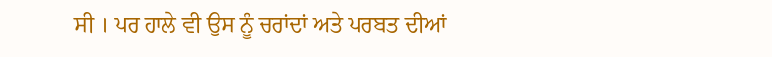ਸੀ । ਪਰ ਹਾਲੇ ਵੀ ਉਸ ਨੂੰ ਚਰਾਂਦਾਂ ਅਤੇ ਪਰਬਤ ਦੀਆਂ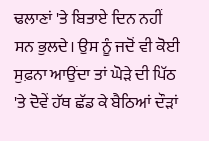ਢਲਾਣਾਂ 'ਤੇ ਬਿਤਾਏ ਦਿਨ ਨਹੀਂ ਸਨ ਭੁਲਦੇ। ਉਸ ਨੂੰ ਜਦੋਂ ਵੀ ਕੋਈ ਸੁਫ਼ਨਾ ਆਉਂਦਾ ਤਾਂ ਘੋੜੇ ਦੀ ਪਿੱਠ 'ਤੇ ਦੋਵੇਂ ਹੱਥ ਛੱਡ ਕੇ ਬੈਠਿਆਂ ਦੌੜਾਂ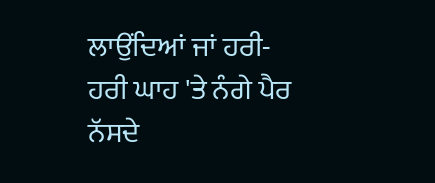ਲਾਉਂਦਿਆਂ ਜਾਂ ਹਰੀ-ਹਰੀ ਘਾਹ 'ਤੇ ਨੰਗੇ ਪੈਰ ਨੱਸਦੇ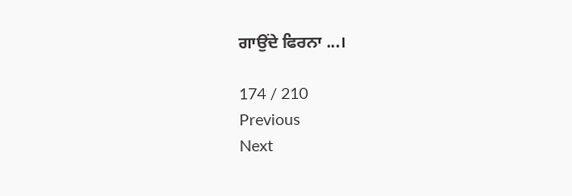ਗਾਉਂਦੇ ਫਿਰਨਾ ...।

174 / 210
Previous
Next